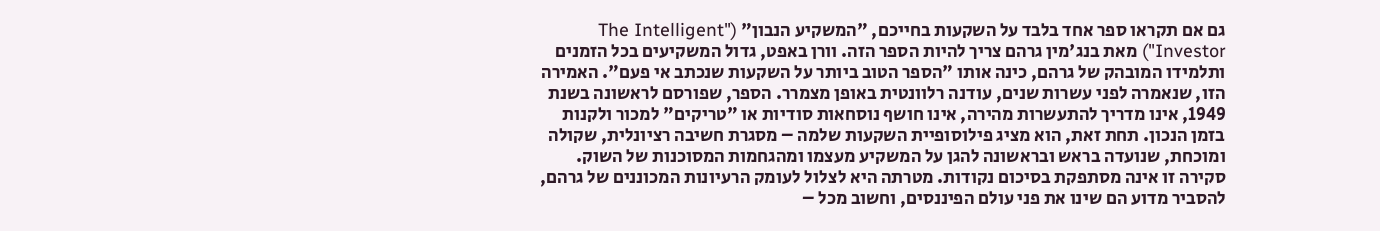גם אם תקראו ספר אחד בלבד על השקעות בחייכם, "המשקיע הנבון" ("The Intelligent Investor") מאת בנג'מין גרהם צריך להיות הספר הזה. וורן באפט, גדול המשקיעים בכל הזמנים ותלמידו המובהק של גרהם, כינה אותו "הספר הטוב ביותר על השקעות שנכתב אי פעם". האמירה הזו, שנאמרה לפני עשרות שנים, עודנה רלוונטית באופן מצמרר. הספר, שפורסם לראשונה בשנת 1949, אינו מדריך להתעשרות מהירה, אינו חושף נוסחאות סודיות או "טריקים" למכור ולקנות בזמן הנכון. תחת זאת, הוא מציג פילוסופיית השקעות שלמה – מסגרת חשיבה רציונלית, שקולה ומוכחת, שנועדה בראש ובראשונה להגן על המשקיע מעצמו ומהגחמות המסוכנות של השוק.
סקירה זו אינה מסתפקת בסיכום נקודות. מטרתה היא לצלול לעומק הרעיונות המכוננים של גרהם, להסביר מדוע הם שינו את פני עולם הפיננסים, וחשוב מכל –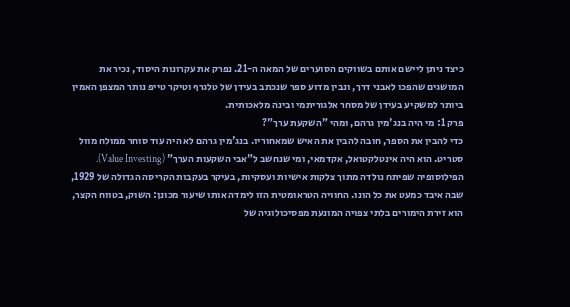כיצד ניתן ליישם אותם בשווקים הסוערים של המאה ה-21. נפרק את עקרונות היסוד, נכיר את המושגים שהפכו לאבני דרך, ונבין מדוע ספר שנכתב בעידן של טלגרף וטיקר טייפ נותר המצפן האמין ביותר למשקיע בעידן של מסחר אלגוריתמי ובינה מלאכותית.
פרק 1: מי היה בנג'מין גרהם, ומהי "השקעת ערך"?
כדי להבין את הספר, חובה להבין את האיש שמאחוריו. בנג'מין גרהם לא היה עוד סוחר ממולח מוול סטריט. הוא היה אינטלקטואל, אקדמאי, ומי שנחשב ל"אבי השקעות הערך" (Value Investing). הפילוסופיה שפיתח נולדה מתוך צלקות אישיות ועסקיות, בעיקר בעקבות הקריסה הגדולה של 1929, שבה איבד כמעט את כל הונו. החוויה הטראומטית הזו לימדה אותו שיעור מכונן: השוק, בטווח הקצר, הוא זירת הימורים בלתי צפויה המונעת מפסיכולוגיה של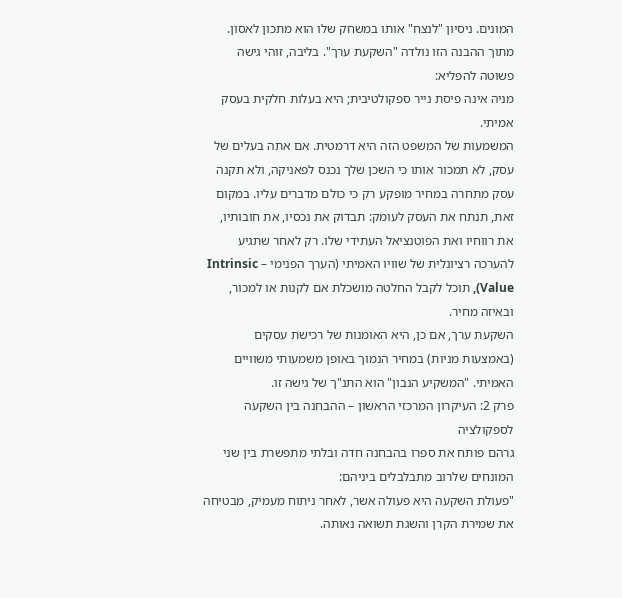המונים. ניסיון "לנצח" אותו במשחק שלו הוא מתכון לאסון.
מתוך ההבנה הזו נולדה "השקעת ערך". בליבה, זוהי גישה פשוטה להפליא:
מניה אינה פיסת נייר ספקולטיבית; היא בעלות חלקית בעסק אמיתי.
המשמעות של המשפט הזה היא דרמטית. אם אתה בעלים של עסק, לא תמכור אותו כי השכן שלך נכנס לפאניקה, ולא תקנה עסק מתחרה במחיר מופקע רק כי כולם מדברים עליו. במקום זאת, תנתח את העסק לעומק: תבדוק את נכסיו, את חובותיו, את רווחיו ואת הפוטנציאל העתידי שלו. רק לאחר שתגיע להערכה רציונלית של שוויו האמיתי (הערך הפנימי – Intrinsic Value), תוכל לקבל החלטה מושכלת אם לקנות או למכור, ובאיזה מחיר.
השקעת ערך, אם כן, היא האומנות של רכישת עסקים (באמצעות מניות) במחיר הנמוך באופן משמעותי משוויים האמיתי. "המשקיע הנבון" הוא התנ"ך של גישה זו.
פרק 2: העיקרון המרכזי הראשון – ההבחנה בין השקעה לספקולציה
גרהם פותח את ספרו בהבחנה חדה ובלתי מתפשרת בין שני המונחים שלרוב מתבלבלים ביניהם:
"פעולת השקעה היא פעולה אשר, לאחר ניתוח מעמיק, מבטיחה את שמירת הקרן והשגת תשואה נאותה.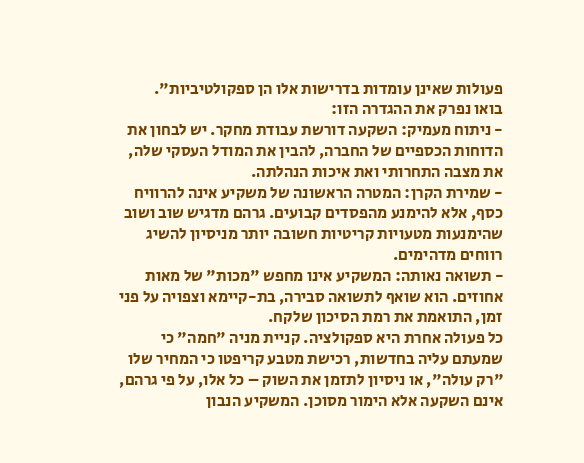פעולות שאינן עומדות בדרישות אלו הן ספקולטיביות".
בואו נפרק את ההגדרה הזו:
- ניתוח מעמיק: השקעה דורשת עבודת מחקר. יש לבחון את הדוחות הכספיים של החברה, להבין את המודל העסקי שלה, את מצבה התחרותי ואת איכות הנהלתה.
- שמירת הקרן: המטרה הראשונה של משקיע אינה להרוויח כסף, אלא להימנע מהפסדים קבועים. גרהם מדגיש שוב ושוב שהימנעות מטעויות קריטיות חשובה יותר מניסיון להשיג רווחים מדהימים.
- תשואה נאותה: המשקיע אינו מחפש "מכות" של מאות אחוזים. הוא שואף לתשואה סבירה, בת-קיימא וצפויה על פני זמן, התואמת את רמת הסיכון שלקח.
כל פעולה אחרת היא ספקולציה. קניית מניה "חמה" כי שמעתם עליה בחדשות, רכישת מטבע קריפטו כי המחיר שלו "רק עולה", או ניסיון לתזמן את השוק – כל אלו, על פי גרהם, אינם השקעה אלא הימור מסוכן. המשקיע הנבון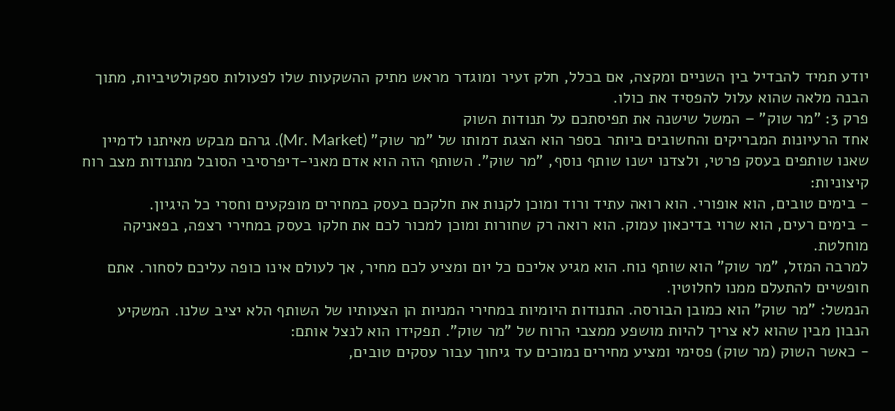יודע תמיד להבדיל בין השניים ומקצה, אם בכלל, חלק זעיר ומוגדר מראש מתיק ההשקעות שלו לפעולות ספקולטיביות, מתוך הבנה מלאה שהוא עלול להפסיד את כולו.
פרק 3: "מר שוק" – המשל שישנה את תפיסתכם על תנודות השוק
אחד הרעיונות המבריקים והחשובים ביותר בספר הוא הצגת דמותו של "מר שוק" (Mr. Market). גרהם מבקש מאיתנו לדמיין שאנו שותפים בעסק פרטי, ולצדנו ישנו שותף נוסף, "מר שוק". השותף הזה הוא אדם מאני-דיפרסיבי הסובל מתנודות מצב רוח קיצוניות:
- בימים טובים, הוא אופורי. הוא רואה עתיד ורוד ומוכן לקנות את חלקכם בעסק במחירים מופקעים וחסרי כל היגיון.
- בימים רעים, הוא שרוי בדיכאון עמוק. הוא רואה רק שחורות ומוכן למכור לכם את חלקו בעסק במחירי רצפה, בפאניקה מוחלטת.
למרבה המזל, "מר שוק" הוא שותף נוח. הוא מגיע אליכם כל יום ומציע לכם מחיר, אך לעולם אינו כופה עליכם לסחור. אתם חופשיים להתעלם ממנו לחלוטין.
הנמשל: "מר שוק" הוא כמובן הבורסה. התנודות היומיות במחירי המניות הן הצעותיו של השותף הלא יציב שלנו. המשקיע הנבון מבין שהוא לא צריך להיות מושפע ממצבי הרוח של "מר שוק". תפקידו הוא לנצל אותם:
- כאשר השוק (מר שוק) פסימי ומציע מחירים נמוכים עד גיחוך עבור עסקים טובים,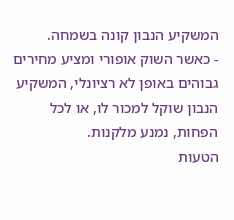המשקיע הנבון קונה בשמחה.
- כאשר השוק אופורי ומציע מחירים גבוהים באופן לא רציונלי, המשקיע הנבון שוקל למכור לו, או לכל הפחות, נמנע מלקנות.
הטעות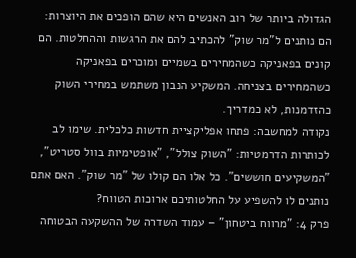הגדולה ביותר של רוב האנשים היא שהם הופכים את היוצרות: הם נותנים ל"מר שוק" להכתיב להם את הרגשות וההחלטות. הם קונים בפאניקה כשהמחירים בשמיים ומוכרים בפאניקה כשהמחירים בצניחה. המשקיע הנבון משתמש במחירי השוק כהזדמנות, לא כמדריך.
נקודה למחשבה: פתחו אפליקציית חדשות כלכלית. שימו לב לכותרות הדרמטיות: "השוק צולל", "אופטימיות בוול סטריט", "המשקיעים חוששים". כל אלו הם קולו של "מר שוק". האם אתם נותנים לו להשפיע על החלטותיכם ארוכות הטווח?
פרק 4: "מרווח ביטחון" – עמוד השדרה של ההשקעה הבטוחה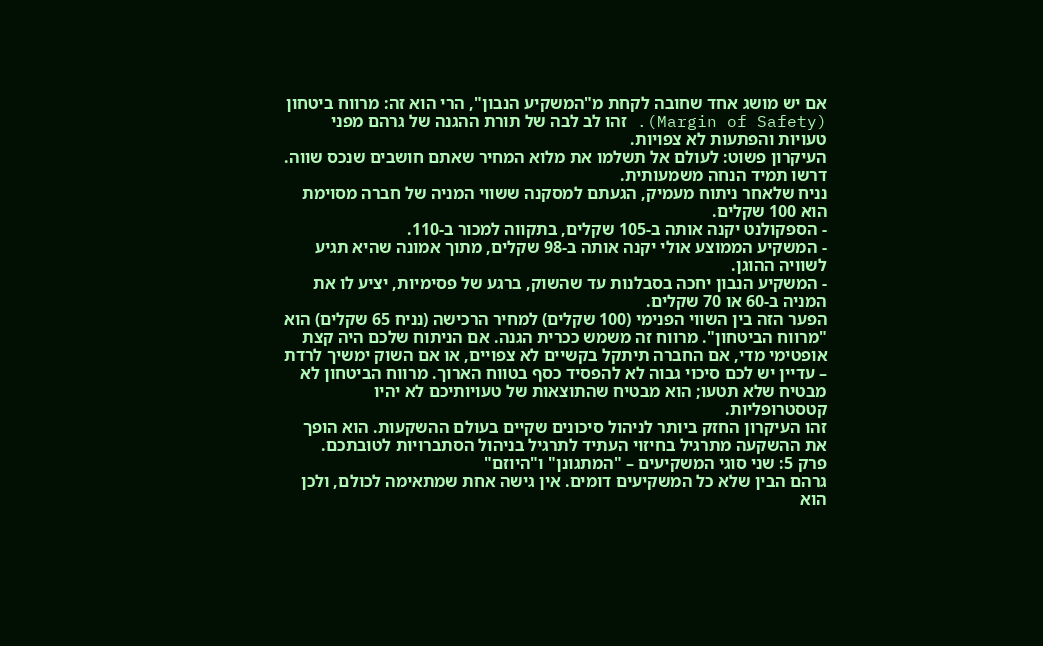אם יש מושג אחד שחובה לקחת מ"המשקיע הנבון", הרי הוא זה: מרווח ביטחון (Margin of Safety). זהו לב לבה של תורת ההגנה של גרהם מפני טעויות והפתעות לא צפויות.
העיקרון פשוט: לעולם אל תשלמו את מלוא המחיר שאתם חושבים שנכס שווה. דרשו תמיד הנחה משמעותית.
נניח שלאחר ניתוח מעמיק, הגעתם למסקנה ששווי המניה של חברה מסוימת הוא 100 שקלים.
- הספקולנט יקנה אותה ב-105 שקלים, בתקווה למכור ב-110.
- המשקיע הממוצע אולי יקנה אותה ב-98 שקלים, מתוך אמונה שהיא תגיע לשוויה ההוגן.
- המשקיע הנבון יחכה בסבלנות עד שהשוק, ברגע של פסימיות, יציע לו את המניה ב-60 או 70 שקלים.
הפער הזה בין השווי הפנימי (100 שקלים) למחיר הרכישה (נניח 65 שקלים) הוא "מרווח הביטחון". מרווח זה משמש ככרית הגנה. אם הניתוח שלכם היה קצת אופטימי מדי, אם החברה תיתקל בקשיים לא צפויים, או אם השוק ימשיך לרדת – עדיין יש לכם סיכוי גבוה לא להפסיד כסף בטווח הארוך. מרווח הביטחון לא מבטיח שלא תטעו; הוא מבטיח שהתוצאות של טעויותיכם לא יהיו קטסטרופליות.
זהו העיקרון החזק ביותר לניהול סיכונים שקיים בעולם ההשקעות. הוא הופך את ההשקעה מתרגיל בחיזוי העתיד לתרגיל בניהול הסתברויות לטובתכם.
פרק 5: שני סוגי המשקיעים – "המתגונן" ו"היוזם"
גרהם הבין שלא כל המשקיעים דומים. אין גישה אחת שמתאימה לכולם, ולכן הוא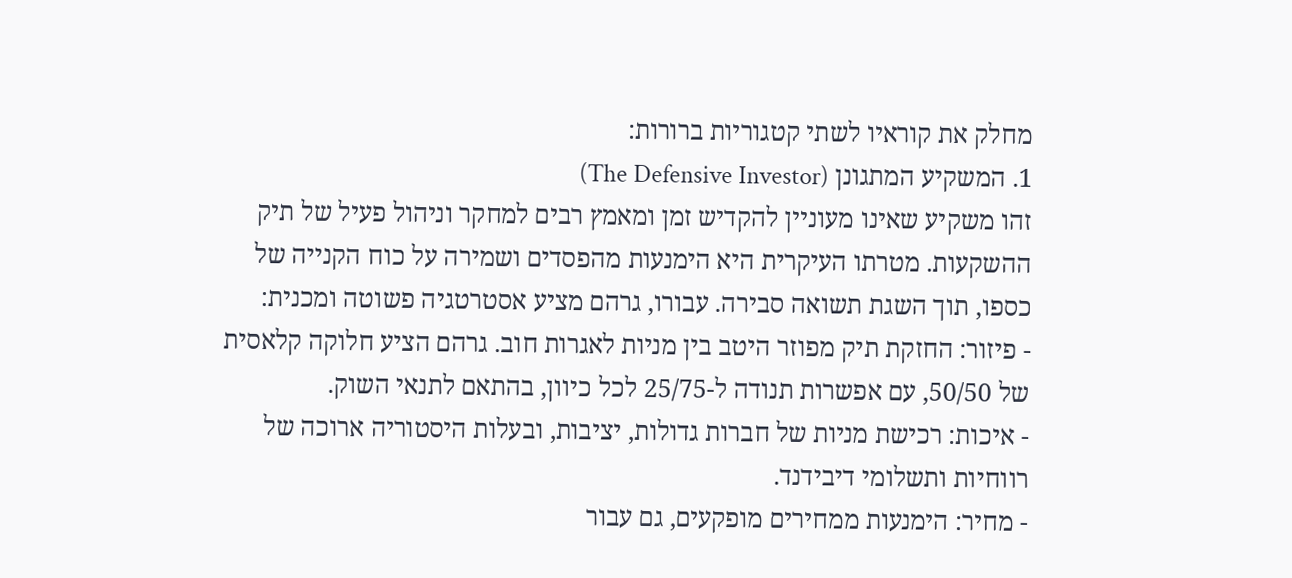מחלק את קוראיו לשתי קטגוריות ברורות:
1. המשקיע המתגונן (The Defensive Investor)
זהו משקיע שאינו מעוניין להקדיש זמן ומאמץ רבים למחקר וניהול פעיל של תיק ההשקעות. מטרתו העיקרית היא הימנעות מהפסדים ושמירה על כוח הקנייה של כספו, תוך השגת תשואה סבירה. עבורו, גרהם מציע אסטרטגיה פשוטה ומכנית:
- פיזור: החזקת תיק מפוזר היטב בין מניות לאגרות חוב. גרהם הציע חלוקה קלאסית של 50/50, עם אפשרות תנודה ל-25/75 לכל כיוון, בהתאם לתנאי השוק.
- איכות: רכישת מניות של חברות גדולות, יציבות, ובעלות היסטוריה ארוכה של רווחיות ותשלומי דיבידנד.
- מחיר: הימנעות ממחירים מופקעים, גם עבור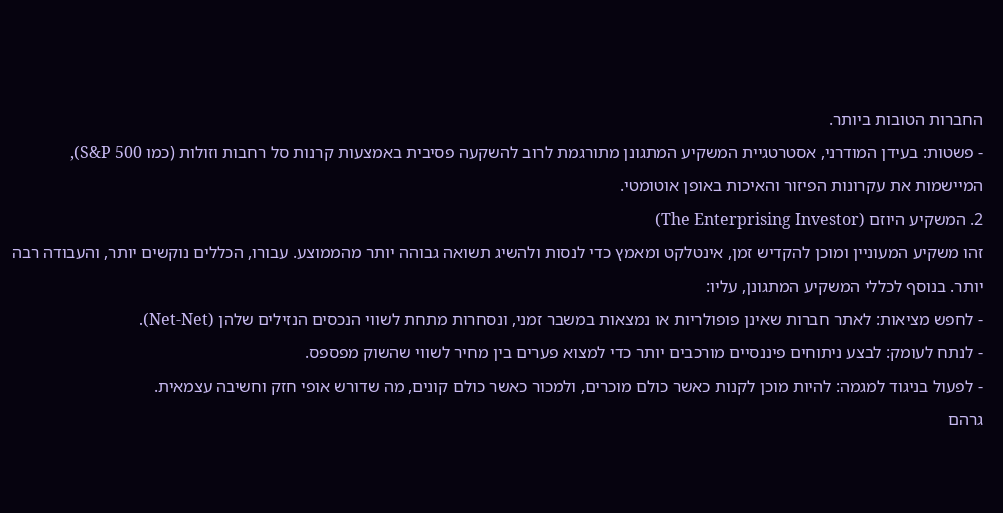החברות הטובות ביותר.
- פשטות: בעידן המודרני, אסטרטגיית המשקיע המתגונן מתורגמת לרוב להשקעה פסיבית באמצעות קרנות סל רחבות וזולות (כמו S&P 500), המיישמות את עקרונות הפיזור והאיכות באופן אוטומטי.
2. המשקיע היוזם (The Enterprising Investor)
זהו משקיע המעוניין ומוכן להקדיש זמן, אינטלקט ומאמץ כדי לנסות ולהשיג תשואה גבוהה יותר מהממוצע. עבורו, הכללים נוקשים יותר, והעבודה רבה יותר. בנוסף לכללי המשקיע המתגונן, עליו:
- לחפש מציאות: לאתר חברות שאינן פופולריות או נמצאות במשבר זמני, ונסחרות מתחת לשווי הנכסים הנזילים שלהן (Net-Net).
- לנתח לעומק: לבצע ניתוחים פיננסיים מורכבים יותר כדי למצוא פערים בין מחיר לשווי שהשוק מפספס.
- לפעול בניגוד למגמה: להיות מוכן לקנות כאשר כולם מוכרים, ולמכור כאשר כולם קונים, מה שדורש אופי חזק וחשיבה עצמאית.
גרהם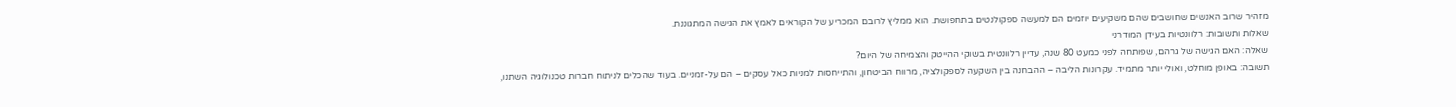מזהיר שרוב האנשים שחושבים שהם משקיעים יוזמים הם למעשה ספקולנטים בתחפושת. הוא ממליץ לרובם המכריע של הקוראים לאמץ את הגישה המתגוננת.
שאלות ותשובות: רלוונטיות בעידן המודרני
שאלה: האם הגישה של גרהם, שפותחה לפני כמעט 80 שנה, עדיין רלוונטית בשוקי ההייטק והצמיחה של היום?
תשובה: באופן מוחלט, ואולי יותר מתמיד. עקרונות הליבה – ההבחנה בין השקעה לספקולציה, מרווח הביטחון, והתייחסות למניות כאל עסקים – הם על-זמניים. בעוד שהכלים לניתוח חברות טכנולוגיה השתנו,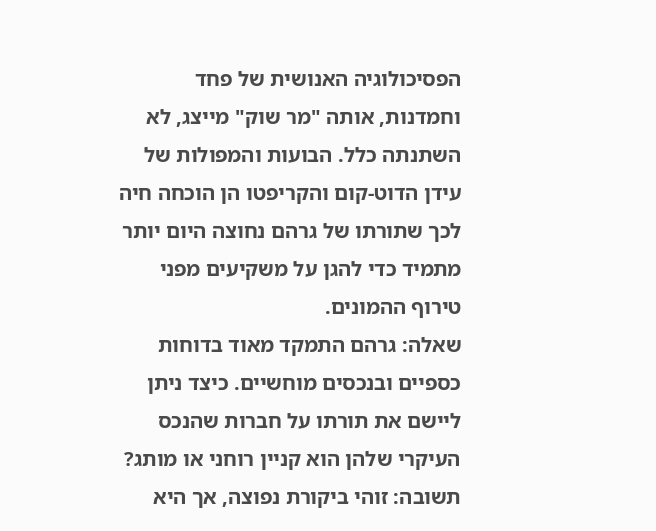הפסיכולוגיה האנושית של פחד וחמדנות, אותה "מר שוק" מייצג, לא השתנתה כלל. הבועות והמפולות של עידן הדוט-קום והקריפטו הן הוכחה חיה לכך שתורתו של גרהם נחוצה היום יותר מתמיד כדי להגן על משקיעים מפני טירוף ההמונים.
שאלה: גרהם התמקד מאוד בדוחות כספיים ובנכסים מוחשיים. כיצד ניתן ליישם את תורתו על חברות שהנכס העיקרי שלהן הוא קניין רוחני או מותג?
תשובה: זוהי ביקורת נפוצה, אך היא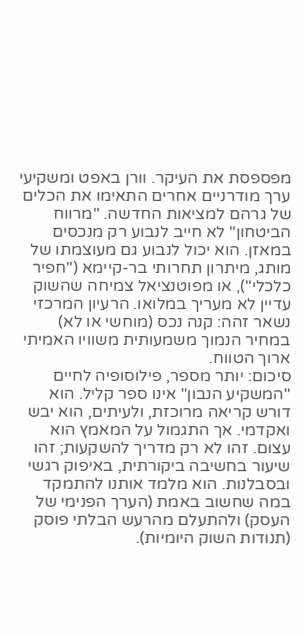מפספסת את העיקר. וורן באפט ומשקיעי ערך מודרניים אחרים התאימו את הכלים של גרהם למציאות החדשה. "מרווח הביטחון" לא חייב לנבוע רק מנכסים במאזן. הוא יכול לנבוע גם מעוצמתו של מותג, מיתרון תחרותי בר-קיימא ("חפיר כלכלי"), או מפוטנציאל צמיחה שהשוק עדיין לא מעריך במלואו. הרעיון המרכזי נשאר זהה: קנה נכס (מוחשי או לא) במחיר הנמוך משמעותית משוויו האמיתי ארוך הטווח.
סיכום: יותר מספר, פילוסופיה לחיים
"המשקיע הנבון" אינו ספר קליל. הוא דורש קריאה מרוכזת, ולעיתים, הוא יבש ואקדמי. אך התגמול על המאמץ הוא עצום. זהו לא רק מדריך להשקעות; זהו שיעור בחשיבה ביקורתית, באיפוק רגשי ובסבלנות. הוא מלמד אותנו להתמקד במה שחשוב באמת (הערך הפנימי של העסק) ולהתעלם מהרעש הבלתי פוסק (תנודות השוק היומיות).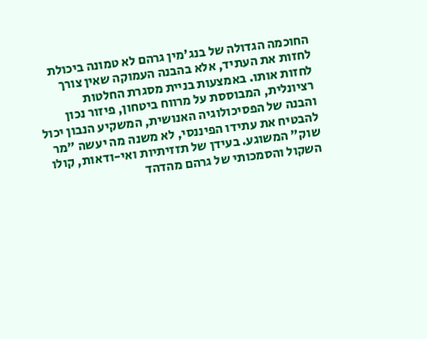החוכמה הגדולה של בנג'מין גרהם לא טמונה ביכולת לחזות את העתיד, אלא בהבנה העמוקה שאין צורך לחזות אותו. באמצעות בניית מסגרת החלטות רציונלית, המבוססת על מרווח ביטחון, פיזור נכון והבנה של הפסיכולוגיה האנושית, המשקיע הנבון יכול להבטיח את עתידו הפיננסי, לא משנה מה יעשה "מר שוק" המשוגע. בעידן של תזזיתיות ואי-ודאות, קולו השקול והסמכותי של גרהם מהדהד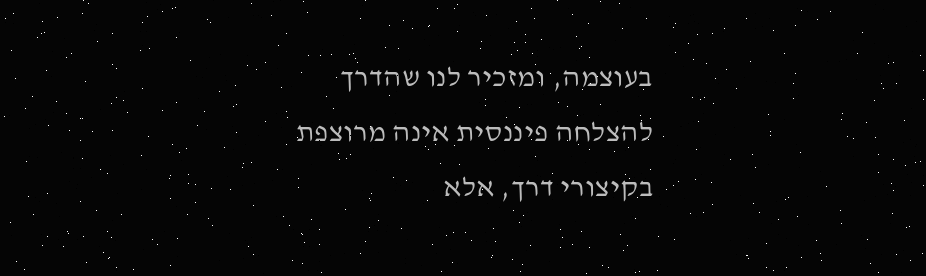בעוצמה, ומזכיר לנו שהדרך להצלחה פיננסית אינה מרוצפת בקיצורי דרך, אלא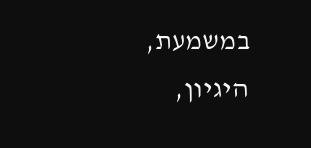במשמעת, היגיון,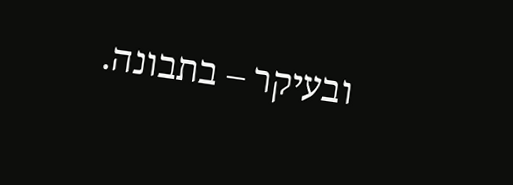ובעיקר – בתבונה.